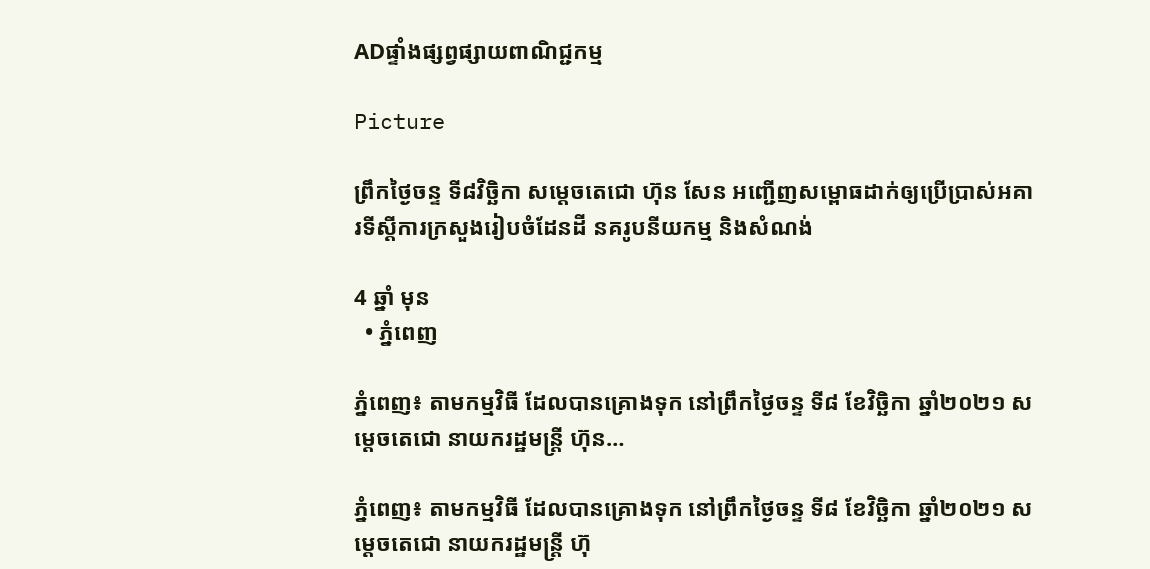ADផ្ទាំងផ្សព្វផ្សាយពាណិជ្ជកម្ម

Picture

ព្រឹកថ្ងៃចន្ទ ទី៨វិច្ឆិកា សម្តេចតេជោ ហ៊ុន សែន អញ្ជើញសម្ពោធដាក់ឲ្យប្រើប្រាស់អគារទីស្តីការក្រសួងរៀបចំដែនដី នគរូបនីយកម្ម និងសំណង់

4 ឆ្នាំ មុន
  • ភ្នំពេញ

ភ្នំពេញ៖ តាមកម្មវិធី ដែលបានគ្រោងទុក នៅព្រឹកថ្ងៃចន្ទ ទី៨ ខែវិច្ឆិកា ឆ្នាំ២០២១ សម្តេចតេជោ នាយករដ្ឋមន្ត្រី ហ៊ុន…

ភ្នំពេញ៖ តាមកម្មវិធី ដែលបានគ្រោងទុក នៅព្រឹកថ្ងៃចន្ទ ទី៨ ខែវិច្ឆិកា ឆ្នាំ២០២១ សម្តេចតេជោ នាយករដ្ឋមន្ត្រី ហ៊ុ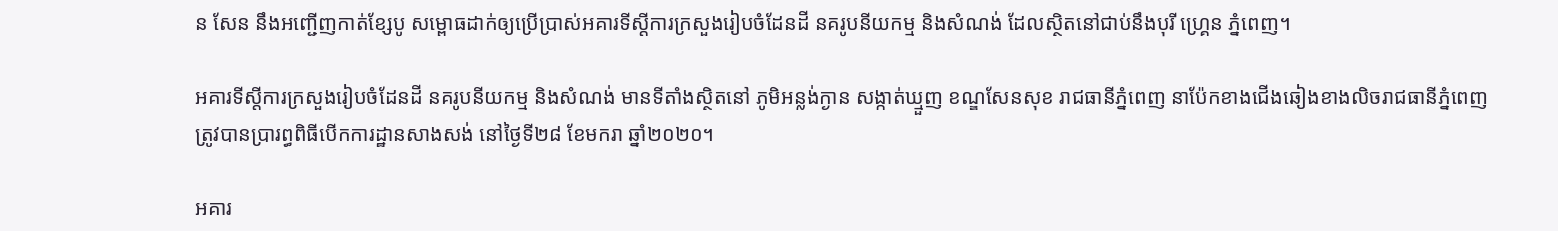ន សែន នឹងអញ្ជើញកាត់ខ្សែបូ សម្ពោធដាក់ឲ្យប្រើប្រាស់អគារទីស្តីការក្រសួងរៀបចំដែនដី នគរូបនីយកម្ម និងសំណង់ ដែលស្ថិតនៅជាប់នឹងបុរី ហ្គ្រេន ភ្នំពេញ។

អគារទីស្តីការក្រសួងរៀបចំដែនដី នគរូបនីយកម្ម និងសំណង់ មានទីតាំងស្ថិតនៅ ភូមិអន្លង់ក្ងាន សង្កាត់ឃ្មួញ ខណ្ឌសែនសុខ រាជធានីភ្នំពេញ នាប៉ែកខាងជើងឆៀងខាងលិចរាជធានីភ្នំពេញ ត្រូវបានប្រារព្ធពិធីបើកការដ្ឋានសាងសង់ នៅថ្ងៃទី២៨ ខែមករា ឆ្នាំ២០២០។

អគារ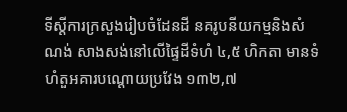ទីស្តីការក្រសួងរៀបចំដែនដី នគរូបនីយកម្មនិងសំណង់ សាងសង់នៅលើផ្ទៃដីទំហំ ៤,៥ ហិកតា មានទំហំតួអគារបណ្ដោយប្រវែង ១៣២,៧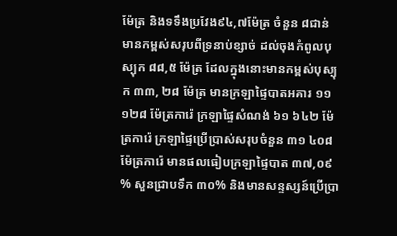ម៉ែត្រ និងទទឹងប្រវែង៩៤,៧ម៉ែត្រ ចំនួន ៨ជាន់ មានកម្ពស់សរុបពីទ្រនាប់ខ្សាច់ ដល់ចុងកំពូលបុស្បុក ៨៨,៥ ម៉ែត្រ ដែលក្នុងនោះមានកម្ពស់បុស្បុក ៣៣, ២៨ ម៉ែត្រ មានក្រឡាផ្ទៃបាតអគារ ១១ ១២៨ ម៉ែត្រការ៉េ ក្រឡាផ្ទៃសំណង់ ៦១ ៦៤២ ម៉ែត្រការ៉េ ក្រឡាផ្ទៃប្រើប្រាស់សរុបចំនួន ៣១ ៤០៨ ម៉ែត្រការ៉េ មានផលធៀបក្រឡាផ្ទៃបាត ៣៧,០៩ % សួនជ្រាបទឹក ៣០% និងមានសន្ទស្សន៍ប្រើប្រា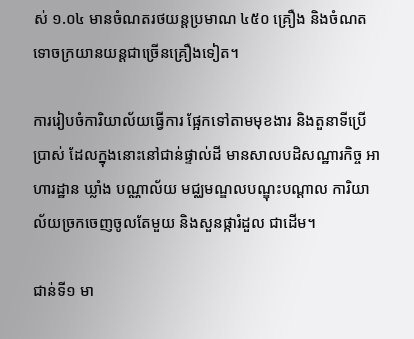ស់ ១.០៤ មានចំណតរថយន្តប្រមាណ ៤៥០ គ្រឿង និងចំណតទោចក្រយានយន្តជាច្រើនគ្រឿងទៀត។

ការរៀបចំការិយាល័យធ្វើការ ផ្អែកទៅតាមមុខងារ និងតួនាទីប្រើប្រាស់ ដែលក្នុងនោះនៅជាន់ផ្ទាល់ដី មានសាលបដិសណ្ឋារកិច្ច អាហារដ្ឋាន ឃ្លាំង បណ្ណាល័យ មជ្ឈមណ្ឌលបណ្ឌុះបណ្តាល ការិយាល័យច្រកចេញចូលតែមួយ និងសួនផ្ការំដួល ជាដើម។

ជាន់ទី១ មា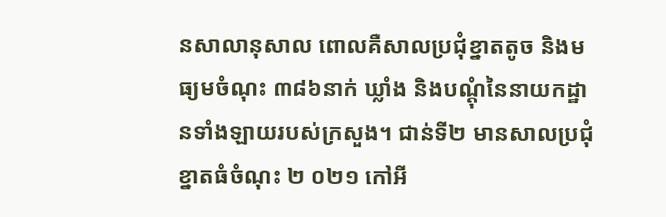នសាលានុសាល ពោលគឺសាលប្រជុំខ្នាតតូច និងមធ្យមចំណុះ ៣៨៦នាក់ ឃ្លាំង និងបណ្តុំនៃនាយកដ្ឋានទាំងឡាយរបស់ក្រសួង។ ជាន់ទី២ មានសាលប្រជុំខ្នាតធំចំណុះ ២ ០២១ កៅអី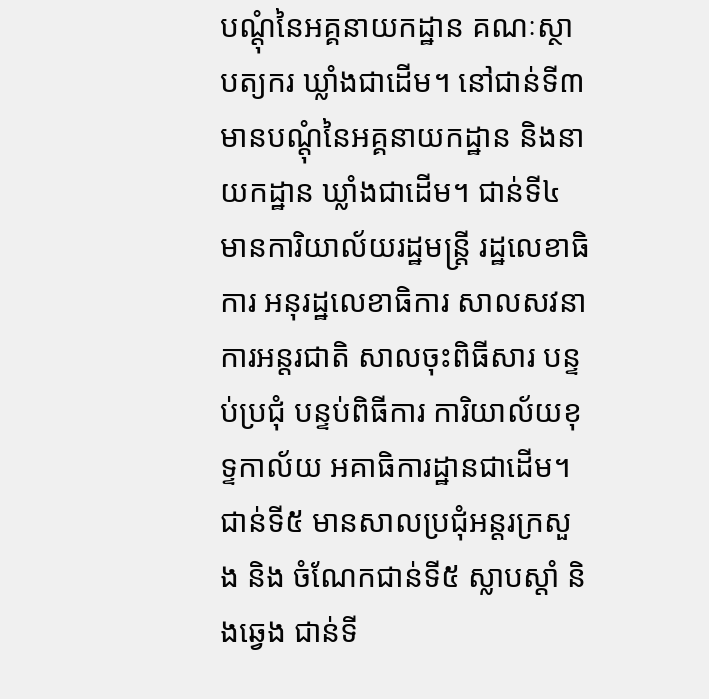បណ្តុំនៃអគ្គនាយកដ្ឋាន គណៈស្ថាបត្យករ ឃ្លាំងជាដើម។ នៅជាន់ទី៣ មានបណ្តុំនៃអគ្គនាយកដ្ឋាន និងនាយកដ្ឋាន ឃ្លាំងជាដើម។ ជាន់ទី៤ មានការិយាល័យរដ្ឋមន្ត្រី រដ្ឋលេខាធិការ អនុរដ្ឋលេខាធិការ សាលសវនាការអន្តរជាតិ សាលចុះពិធីសារ បន្ទប់ប្រជុំ បន្ទប់ពិធីការ ការិយាល័យខុទ្ទកាល័យ អគាធិការដ្ឋានជាដើម។ ជាន់ទី៥ មានសាលប្រជុំអន្តរក្រសួង និង ចំណែកជាន់ទី៥ ស្លាបស្តាំ និងឆ្វេង ជាន់ទី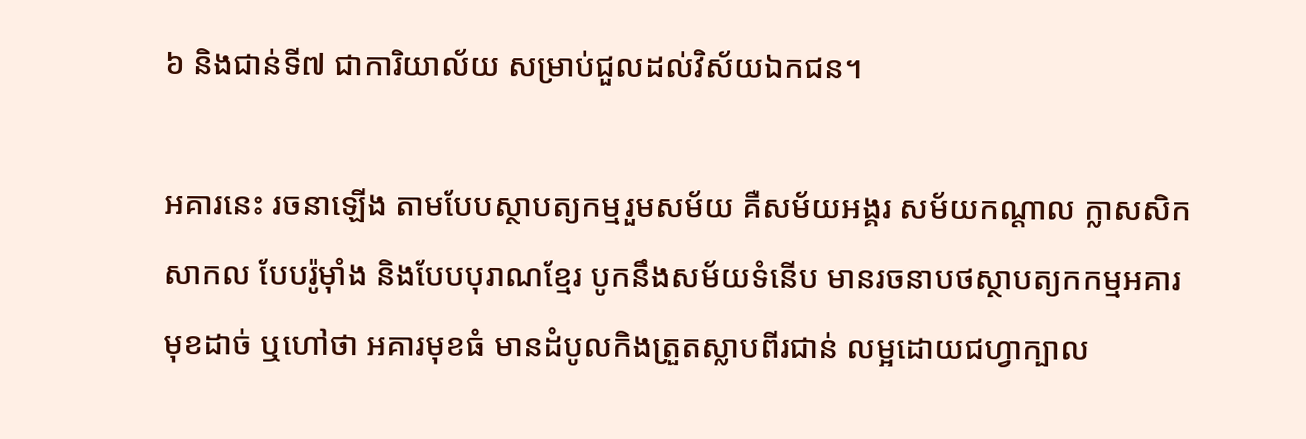៦ និងជាន់ទី៧ ជាការិយាល័យ សម្រាប់ជួលដល់វិស័យឯកជន។

អគារនេះ រចនាឡើង តាមបែបស្ថាបត្យកម្មរួមសម័យ គឺសម័យអង្គរ សម័យកណ្តាល ក្លាសសិកសាកល បែបរ៉ូម៉ាំង និងបែបបុរាណខ្មែរ បូកនឹងសម័យទំនើប មានរចនាបថស្ថាបត្យកកម្មអគារមុខដាច់ ឬហៅថា អគារមុខធំ មានដំបូលកិងត្រួតស្លាបពីរជាន់ លម្អដោយជហ្វាក្បាល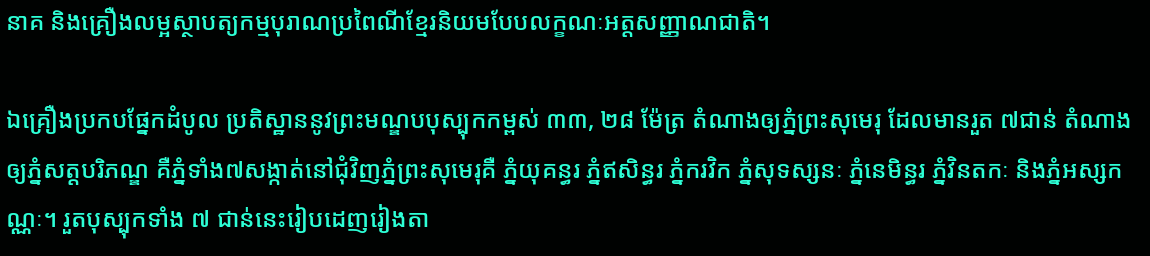នាគ និងគ្រឿងលម្អស្ថាបត្យកម្មបុរាណប្រពៃណីខ្មែរនិយមបែបលក្ខណៈអត្តសញ្ញាណជាតិ។

ឯគ្រឿងប្រកបផ្នែកដំបូល ប្រតិស្ឋាននូវព្រះមណ្ឌបបុស្បុកកម្ពស់ ៣៣, ២៨ ម៉ែត្រ តំណាងឲ្យភ្នំព្រះសុមេរុ ដែលមានរួត ៧ជាន់ តំណាងឲ្យភ្នំសត្តបរិភណ្ឌ គឺភ្នំទាំង៧សង្កាត់នៅជុំវិញភ្នំព្រះសុមេរុគឺ ភ្នំយុគន្ធរ ភ្នំឥសិន្ធរ ភ្នំករវិក ភ្នំសុទស្សនៈ ភ្នំនេមិន្ធរ ភ្នំវិនតកៈ និងភ្នំអស្សកណ្ណៈ។ រួតបុស្បុកទាំង ៧ ជាន់នេះរៀបដេញរៀងតា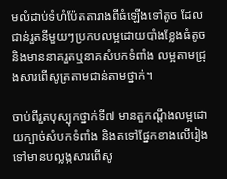មលំដាប់ទំហំប៉ែតតារាងពីធំឡើងទៅតូច ដែលជាន់រួតនីមួយៗប្រកបលម្អដោយបាំងខ្លែងធំតូច និងមាននាគរួតឬនាគសំបកទំពាំង លម្អតាមជ្រុងសារពើសូត្រតាមជាន់តាមថ្នាក់។

ចាប់ពីរួតបុស្បុកថ្នាក់ទី៧ មានតួកណ្តឹងលម្អដោយក្បាច់សំបកទំពាំង និងតទៅផ្នែកខាងលើរៀងទៅមានបល្លង្កសារពើសូ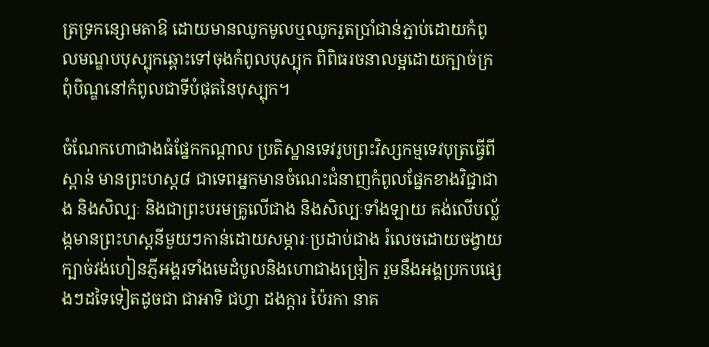ត្រទ្រកន្សោមតាឱ ដោយមានឈូកមូលឬឈូករួតប្រាំជាន់ភ្ជាប់ដោយកំពូលមណ្ឌបបុស្បុកឆ្ពោះទៅចុងកំពូលបុស្បុក ពិពិធរចនាលម្អដោយក្បាច់ក្រពុំបិណ្ឌនៅកំពូលជាទីបំផុតនៃបុស្បុក។

ចំណែកហោជាងធំផ្នែកកណ្ដាល ប្រតិស្ឋានទេវរូបព្រះវិស្សកម្មទេវបុត្រធ្វើពីស្ពាន់ មានព្រះហស្ដ៨ ជាទេពអ្នកមានចំណេះជំនាញកំពូលផ្នែកខាងវិជ្ជាជាង និងសិល្បៈ និងជាព្រះបរមគ្រូលើជាង និងសិល្បៈទាំងឡាយ គង់លើបល្ល័ង្កមានព្រះហស្តនីមួយៗកាន់ដោយសម្ភារៈប្រដាប់ជាង រំលេចដោយចង្វាយក្បាច់វង់ហៀនភ្ញីអង្គរទាំងមេដំបូលនិងហោជាងច្រៀក រួមនឹងអង្គប្រកបផ្សេងៗដទៃទៀតដូចជា ជាអាទិ ជហ្វា ដងក្ដារ ប៉ៃរកា នាគ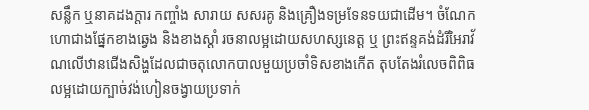សន្លឹក ឬនាគដងក្ដារ កញ្ចាំង សារាយ សសរគូ និងគ្រឿងទម្រទែនទយជាដើម។ ចំណែកហោជាងផ្នែកខាងឆ្វេង និងខាងស្តាំ រចនាលម្អដោយសហស្សនេត្ត ឬ ព្រះឥន្ទគង់ដំរីអៃរាវ័ណលើឋានជើងសិង្ហដែលជាចតុលោកបាលមួយប្រចាំទិសខាងកើត តុបតែងរំលេចពិពិធលម្អដោយក្បាច់វង់ហៀនចង្វាយប្រទាក់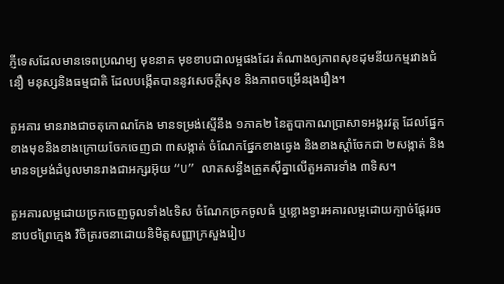ភ្ញីទេសដែលមានទេពប្រណម្យ មុខនាគ មុខខាបជាលម្អផងដែរ តំណាងឲ្យភាពសុខដុមនីយកម្មរវាងជំនឿ មនុស្សនិងធម្មជាតិ ដែលបង្កើតបាននូវសេចក្តីសុខ និងភាពចម្រើនរុងរឿង។

តួអគារ មានរាងជាចតុកោណកែង មានទម្រង់ស្មើនឹង ១ភាគ២ នៃតួបាកាណប្រាសាទអង្គរវត្ត ដែលផ្នែកខាងមុខនិងខាងក្រោយចែកចេញជា ៣សង្កាត់ ចំណែកផ្នែកខាងឆ្វេង និងខាងស្តាំចែកជា ២សង្កាត់ និងមានទម្រង់ដំបូលមានរាងជាអក្សរអ៊ុយ “U” លាតសន្ធឹងត្រួតស៊ីគ្នាលើតួអគារទាំង ៣ទិស។

តួអគារលម្អដោយច្រកចេញចូលទាំង៤ទិស ចំណែកច្រកចូលធំ ឬខ្លោងទ្វារអគារលម្អដោយក្បាច់ផ្តែររចនាបថព្រៃក្មេង វិចិត្ររចនាដោយនិមិត្តសញ្ញាក្រសួងរៀប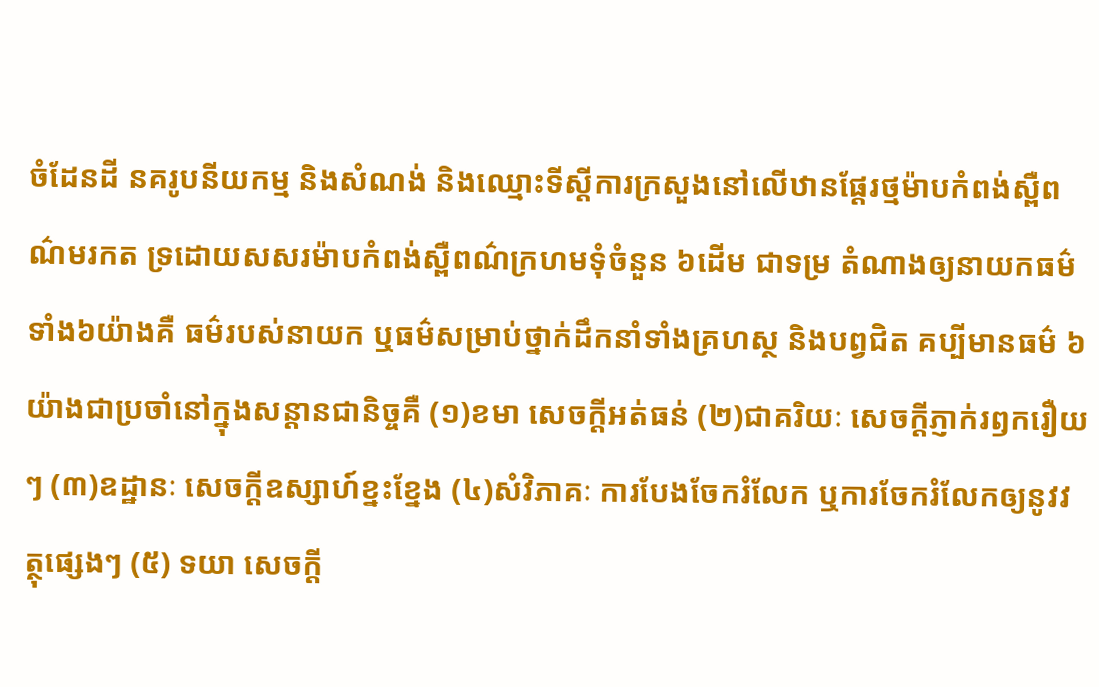ចំដែនដី នគរូបនីយកម្ម និងសំណង់ និងឈ្មោះទីស្តីការក្រសួងនៅលើឋានផ្តែរថ្មម៉ាបកំពង់ស្ពឺពណ៌មរកត ទ្រដោយសសរម៉ាបកំពង់ស្ពឺពណ៌ក្រហមទុំចំនួន ៦ដើម ជាទម្រ តំណាងឲ្យនាយកធម៌ ទាំង៦យ៉ាងគឺ ធម៌របស់នាយក ឬធម៌សម្រាប់ថ្នាក់ដឹកនាំទាំងគ្រហស្ថ និងបព្វជិត គប្បីមានធម៌ ៦ យ៉ាងជាប្រចាំនៅក្នុងសន្តានជានិច្ចគឺ (១)ខមា សេចក្តីអត់ធន់ (២)ជាគរិយៈ សេចក្តីភ្ញាក់រឭករឿយៗ (៣)ឧដ្ឋានៈ សេចក្តីឧស្សាហ៍ខ្នះខ្នែង (៤)សំវិភាគៈ ការបែងចែករំលែក ឬការចែករំលែកឲ្យនូវវត្ថុផ្សេងៗ (៥) ទយា សេចក្តី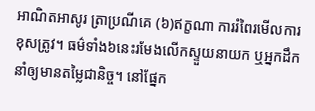អាណិតអាសូរ ត្រាប្រណីគេ (៦)ឥក្ខណា ការរំពៃរមើលការខុសត្រូវ។ ធម៌ទាំង៦នេះរមែងលើកស្ទួយនាយក ឬអ្នកដឹកនាំឲ្យមានតម្លៃជានិច្ច។ នៅផ្នែក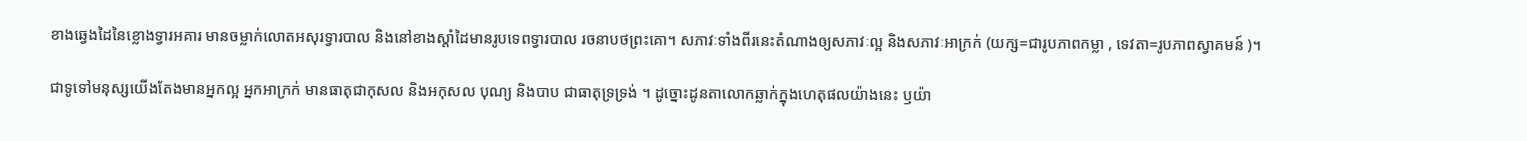ខាងឆ្វេងដៃនៃខ្លោងទ្វារអគារ មានចម្លាក់លោតអសុរទ្វារបាល និងនៅខាងស្តាំដៃមានរូបទេពទ្វារបាល រចនាបថព្រះគោ។ សភាវៈទាំងពីរនេះតំណាងឲ្យសភាវៈល្អ និងសភាវៈអាក្រក់ (យក្ស=ជារូបភាពកម្លា , ទេវតា=រូបភាពស្វាគមន៍ )។

ជាទូទៅមនុស្សយើងតែងមានអ្នកល្អ អ្នកអាក្រក់ មានធាតុជាកុសល និងអកុសល បុណ្យ និងបាប ជាធាតុទ្រទ្រង់ ។ ដូច្នោះដូនតាលោកឆ្លាក់ក្នុងហេតុផលយ៉ាងនេះ ឫយ៉ា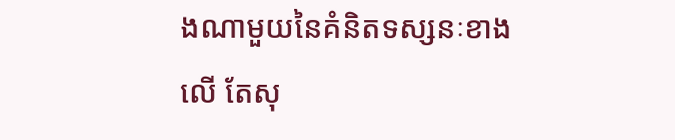ងណាមួយនៃគំនិតទស្សនៈខាងលើ តែសុ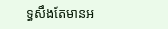ទ្ធសឹងតែមានអ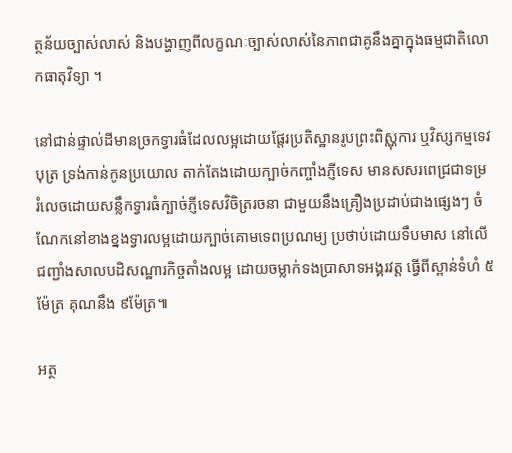ត្ថន័យច្បាស់លាស់ និងបង្ហាញពីលក្ខណៈច្បាស់លាស់នៃភាពជាគូនឹងគ្នាក្នុងធម្មជាតិលោកធាតុវិទ្យា ។

នៅជាន់ផ្ទាល់ដីមានច្រកទ្វារធំដែលលម្អដោយផ្តែរប្រតិស្ឋានរូបព្រះពិស្ណុការ ឬវិស្សកម្មទេវបុត្រ ទ្រង់កាន់កូនប្រយោល តាក់តែងដោយក្បាច់កញ្ចាំងភ្ញីទេស មានសសរពេជ្រជាទម្រ រំលេចដោយសន្លឹកទ្វារធំក្បាច់ភ្ញីទេសវិចិត្ររចនា ជាមួយនឹងគ្រឿងប្រដាប់ជាងផ្សេងៗ ចំណែកនៅខាងខ្នងទ្វារលម្អដោយក្បាច់គោមទេពប្រណម្យ ប្រថាប់ដោយទឹបមាស នៅលើជញ្ជាំងសាលបដិសណ្ឋារកិច្ចតាំងលម្អ ដោយចម្លាក់ទងប្រាសាទអង្គរវត្ត ធ្វើពីស្ពាន់ទំហំ ៥ម៉ែត្រ គុណនឹង ៩ម៉ែត្រ៕

អត្ថ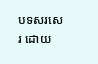បទសរសេរ ដោយ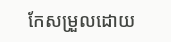កែសម្រួលដោយ